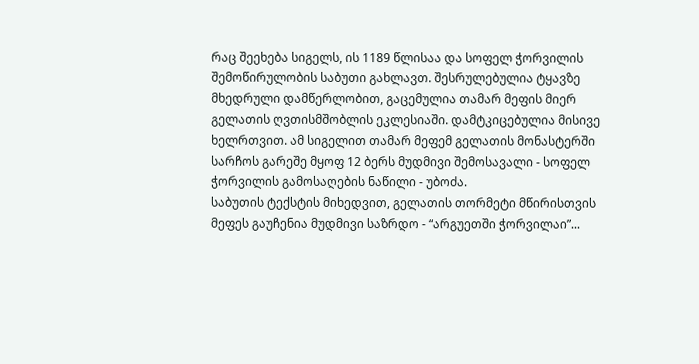რაც შეეხება სიგელს, ის 1189 წლისაა და სოფელ ჭორვილის შემოწირულობის საბუთი გახლავთ. შესრულებულია ტყავზე მხედრული დამწერლობით, გაცემულია თამარ მეფის მიერ გელათის ღვთისმშობლის ეკლესიაში. დამტკიცებულია მისივე ხელრთვით. ამ სიგელით თამარ მეფემ გელათის მონასტერში სარჩოს გარეშე მყოფ 12 ბერს მუდმივი შემოსავალი - სოფელ ჭორვილის გამოსაღების ნაწილი - უბოძა.
საბუთის ტექსტის მიხედვით, გელათის თორმეტი მწირისთვის მეფეს გაუჩენია მუდმივი საზრდო - “არგუეთში ჭორვილაი”...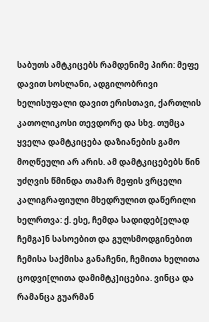საბუთს ამტკიცებს რამდენიმე პირი: მეფე დავით სოსლანი, ადგილობრივი ხელისუფალი დავით ერისთავი, ქართლის კათოლიკოსი თევდორე და სხვ. თუმცა ყველა დამტკიცება დაზიანების გამო მოღწეული არ არის. ამ დამტკიცებებს წინ უძღვის წმინდა თამარ მეფის ვრცელი კალიგრაფიული მხედრულით დაწერილი ხელრთვა: ქ. ესე, ჩემდა სადიდებ[ელად ჩემგა]ნ სასოებით და გულსმოდგინებით ჩემისა საქმისა განაჩენი, ჩემითა ხელითა ცოდვი[ლითა დამიმტკ]იცებია. ვინცა და რამანცა გუარმან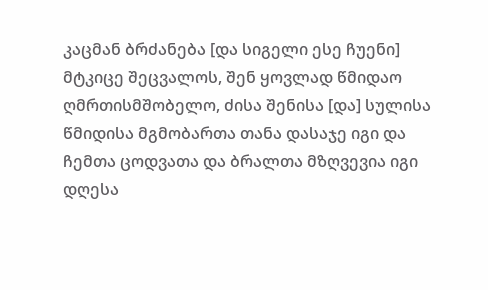კაცმან ბრძანება [და სიგელი ესე ჩუენი] მტკიცე შეცვალოს, შენ ყოვლად წმიდაო ღმრთისმშობელო, ძისა შენისა [და] სულისა წმიდისა მგმობართა თანა დასაჯე იგი და ჩემთა ცოდვათა და ბრალთა მზღვევია იგი დღესა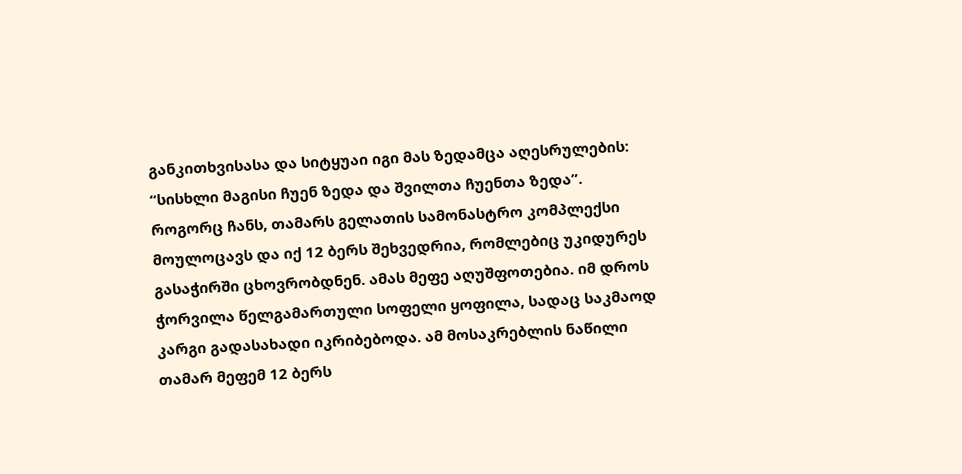განკითხვისასა და სიტყუაი იგი მას ზედამცა აღესრულების: “სისხლი მაგისი ჩუენ ზედა და შვილთა ჩუენთა ზედა”.
როგორც ჩანს, თამარს გელათის სამონასტრო კომპლექსი მოულოცავს და იქ 12 ბერს შეხვედრია, რომლებიც უკიდურეს გასაჭირში ცხოვრობდნენ. ამას მეფე აღუშფოთებია. იმ დროს ჭორვილა წელგამართული სოფელი ყოფილა, სადაც საკმაოდ კარგი გადასახადი იკრიბებოდა. ამ მოსაკრებლის ნაწილი თამარ მეფემ 12 ბერს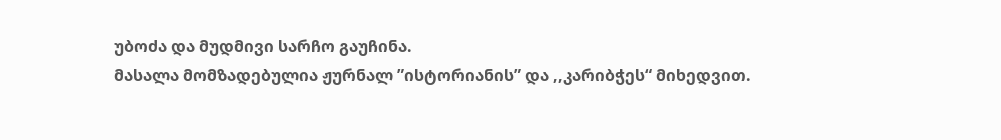უბოძა და მუდმივი სარჩო გაუჩინა.
მასალა მომზადებულია ჟურნალ ”ისტორიანის” და ,,კარიბჭეს“ მიხედვით.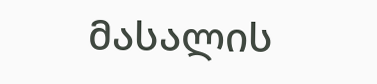მასალის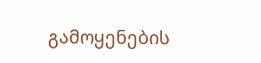გამოყენების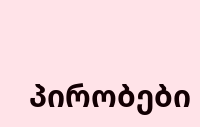პირობები